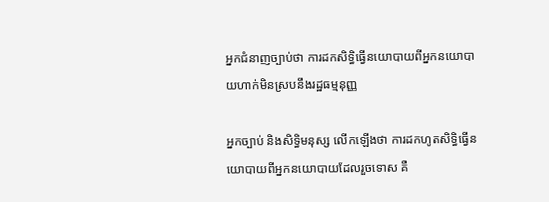អ្នកជំនាញច្បាប់ថា ការដកសិទ្ធិធ្វើនយោបាយពីអ្នកនយោបាយហាក់មិនស្របនឹងរដ្ឋធម្មនុញ្ញ

អ្នកច្បាប់ និងសិទ្ធិមនុស្ស លើកឡើងថា ការដកហូតសិទ្ធិធ្វើនយោបាយពីអ្នកនយោបាយដែលរួចទោស គឺ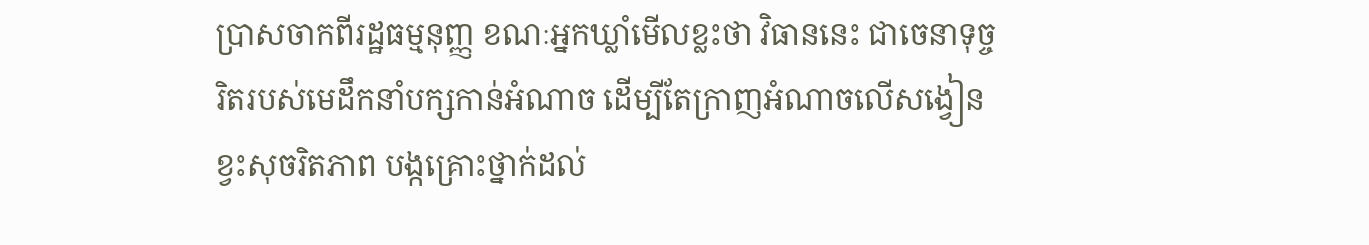ប្រាសចាកពីរដ្ឋធម្មនុញ្ញ ខណៈអ្នកឃ្លាំមើលខ្លះថា វិធាននេះ ជាចេនាទុច្ចរិតរបស់មេដឹកនាំបក្សកាន់អំណាច ដើម្បីតែក្រាញអំណាចលើសង្វៀនខ្វះសុចរិតភាព បង្កគ្រោះថ្នាក់ដល់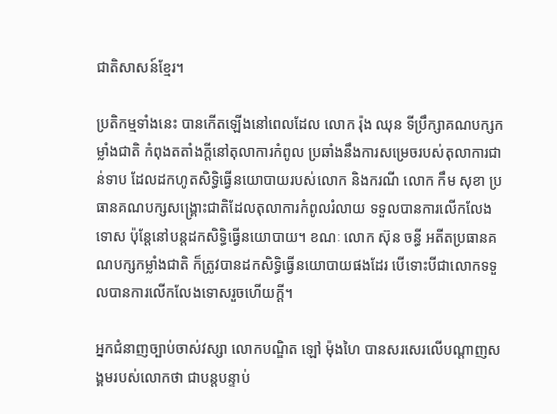ជាតិសាសន៍ខ្មែរ។

ប្រតិកម្មទាំងនេះ បានកើតឡើងនៅពេលដែល លោក រ៉ុង ឈុន ទីប្រឹក្សាគណបក្សកម្លាំងជាតិ កំពុងតតាំងក្តីនៅតុលាការកំពូល ប្រឆាំងនឹងការសម្រេចរបស់តុលាការជាន់ទាប ដែលដកហូតសិទ្ធិធ្វើនយោបាយរបស់លោក និងករណី លោក កឹម សុខា ប្រធានគណបក្សសង្គ្រោះជាតិដែលតុលាការកំពូលរំលាយ ទទួលបានការលើកលែងទោស ប៉ុន្តែនៅបន្តដកសិទ្ធិធ្វើនយោបាយ។ ខណៈ លោក ស៊ុន ចន្ធី អតីតប្រធានគណបក្សកម្លាំងជាតិ ក៏ត្រូវបានដកសិទ្ធិធ្វើនយោបាយផងដែរ បើទោះបីជាលោកទទួលបានការលើកលែងទោសរួចហើយក្តី។

អ្នកជំនាញច្បាប់ចាស់វស្សា លោកបណ្ឌិត ឡៅ ម៉ុងហៃ បានសរសេរលើបណ្តាញសង្គមរបស់លោកថា ជាបន្តបន្ទាប់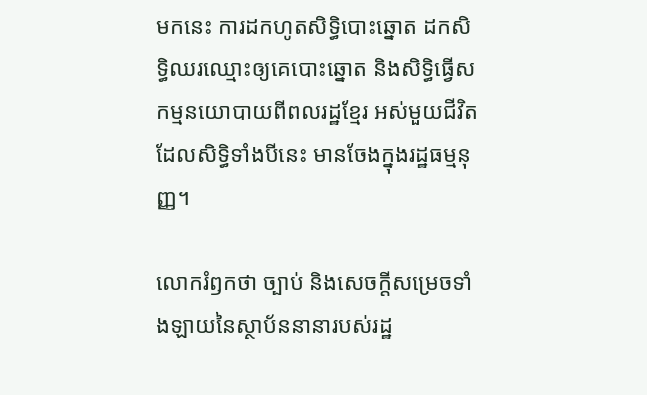មកនេះ ការដកហូតសិទ្ធិបោះឆ្នោត ដកសិទ្ធិឈរឈ្មោះឲ្យគេបោះឆ្នោត និងសិទ្ធិធ្វើសកម្មនយោបាយពីពលរដ្ឋខ្មែរ អស់មួយជីវិត ដែលសិទ្ធិទាំងបីនេះ មានចែងក្នុងរដ្ឋធម្មនុញ្ញ។

លោករំឭកថា ច្បាប់ និងសេចក្តីសម្រេចទាំងឡាយនៃស្ថាប័ននានារបស់រដ្ឋ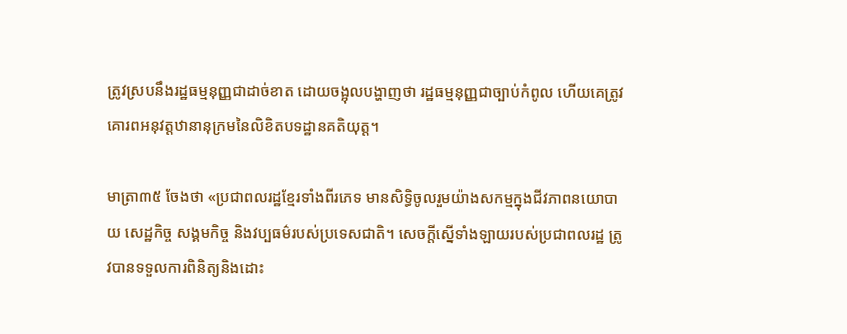ត្រូវស្របនឹងរដ្ឋធម្មនុញ្ញជាដាច់ខាត ដោយចង្អុលបង្ហាញថា រដ្ឋធម្មនុញ្ញជាច្បាប់កំពូល ហើយគេត្រូវគោរពអនុវត្តឋានានុក្រមនៃលិខិតបទដ្ឋានគតិយុត្ត។

មាត្រា៣៥ ចែងថា «ប្រជាពលរដ្ឋខ្មែរទាំងពីរភេទ មានសិទ្ធិចូលរួមយ៉ាងសកម្មក្នុងជីវភាពនយោបាយ សេដ្ឋកិច្ច សង្គមកិច្ច និងវប្បធម៌របស់ប្រទេសជាតិ។ សេចក្តីស្នើទាំងឡាយរបស់ប្រជាពលរដ្ឋ ត្រូវបានទទួលការពិនិត្យនិងដោះ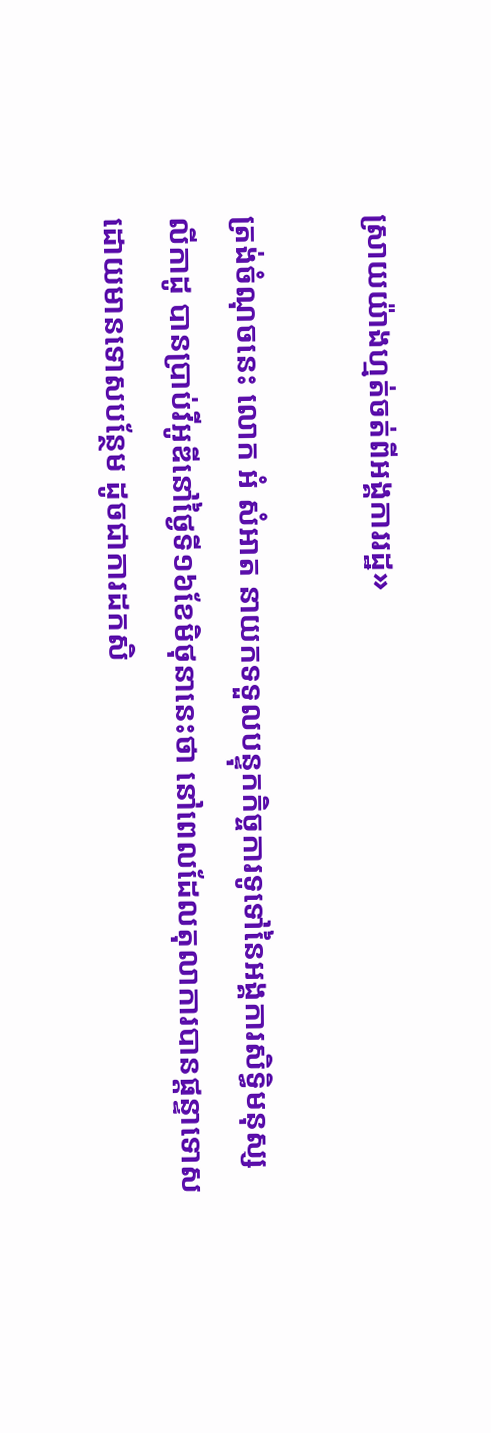ស្រាយយ៉ាងហ្មត់ចត់ពីអង្គការរដ្ឋ»

ត្រង់ចំណុចនេះ លោក អំ សំអាត នាយកទទួលបន្ទុកកិច្ចការទូទៅនៃអង្គការសិទ្ធិមនុស្សលីកាដូ បានប្រាប់វីអូឌីនៅថ្ងៃទី១៦ខែមិថុនានេះថា នៅពេលដែលតុលាការបានផ្តន្ទាទោស ដោយមានទោសបន្ថែម ដូចជាការដកសិ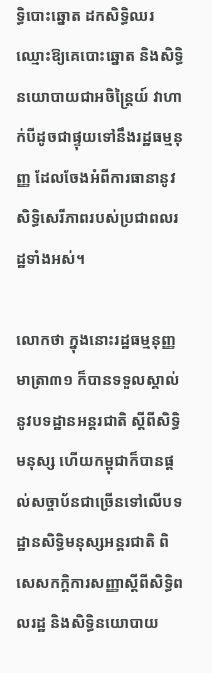ទ្ធិបោះឆ្នោត ដកសិទ្ធិឈរឈ្មោះឱ្យគេបោះឆ្នោត និងសិទ្ធិនយោបាយជាអចិន្ត្រៃយ៍ វាហាក់បីដូចជាផ្ទុយទៅនឹងរដ្ឋធម្មនុញ្ញ ដែលចែងអំពីការធានានូវសិទ្ធិសេរីភាពរបស់ប្រជាពលរដ្ឋទាំងអស់។

លោកថា ក្នុងនោះរដ្ឋធម្មនុញ្ញ មាត្រា៣១ ក៏បានទទួលស្គាល់នូវបទដ្ឋានអន្តរជាតិ ស្តីពីសិទ្ធិមនុស្ស ហើយកម្ពុជាក៏បានផ្តល់សច្ចាប័នជាច្រើនទៅលើបទដ្ឋានសិទ្ធិមនុស្សអន្តរជាតិ ពិសេសកក្តិការសញ្ញាស្តីពីសិទ្ធិពលរដ្ឋ និងសិទ្ធិនយោបាយ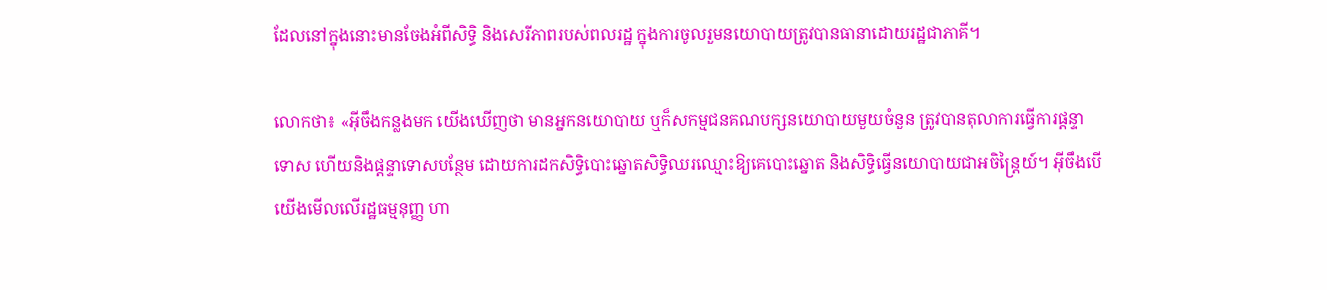ដែលនៅក្នុងនោះមានចែងអំពីសិទ្ធិ និងសេរីភាពរបស់ពលរដ្ឋ ក្នុងការចូលរួមនយោបាយត្រូវបានធានាដោយរដ្ឋជាភាគី។

លោកថា៖ «អ៊ីចឹងកន្លងមក យើងឃើញថា មានអ្នកនយោបាយ ឬក៏សកម្មជនគណបក្សនយោបាយមួយចំនួន ត្រូវបានតុលាការធ្វើការផ្តន្ទាទោស ហើយនិងផ្តន្ទាទោសបន្ថែម ដោយការដកសិទ្ធិបោះឆ្នោតសិទ្ធិឈរឈ្មោះឱ្យគេបោះឆ្នោត និងសិទ្ធិធ្វើនយោបាយជាអចិន្ត្រៃយ៍។ អ៊ីចឹងបើយើងមើលលើរដ្ឋធម្មនុញ្ញ ហា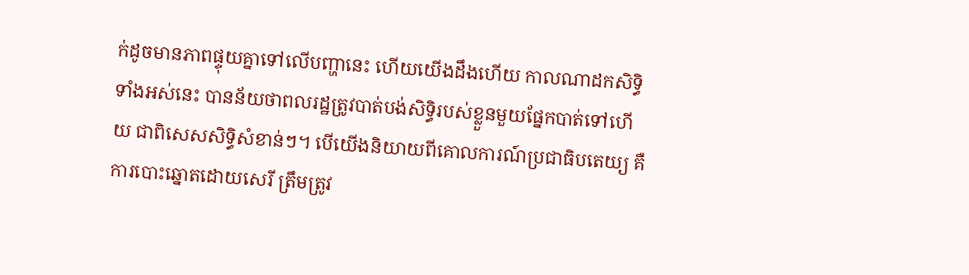ក់ដូចមានភាពផ្ទុយគ្នាទៅលើបញ្ហានេះ ហើយយើងដឹងហើយ កាលណាដកសិទ្ធិទាំងអស់នេះ បានន័យថាពលរដ្ឋត្រូវបាត់បង់សិទ្ធិរបស់ខ្លួនមួយផ្នែកបាត់ទៅហើយ ជាពិសេសសិទ្ធិសំខាន់ៗ។ បើយើងនិយាយពីគោលការណ៍ប្រជាធិបតេយ្យ គឺការបោះឆ្នោតដោយសេរី ត្រឹមត្រូវ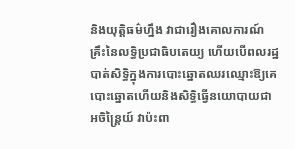និងយុត្តិធម៌ហ្នឹង វាជារឿងគោលការណ៍គ្រឹះនៃលទ្ធិប្រជាធិបតេយ្យ ហើយបើពលរដ្ឋបាត់សិទ្ធិក្នុងការបោះឆ្នោតឈរឈ្មោះឱ្យគេបោះឆ្នោតហើយនិងសិទ្ធិធ្វើនយោបាយជាអចិន្ត្រៃយ៍ វាប៉ះពា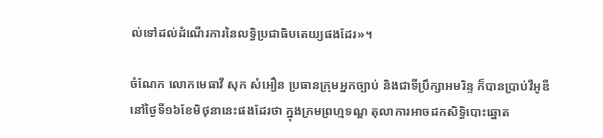ល់ទៅដល់ដំណើរការនៃលទ្ធិប្រជាធិបតេយ្យផងដែរ»។

ចំណែក លោកមេធាវី សុក សំអឿន ប្រធានក្រុមអ្នកច្បាប់ និងជាទីប្រឹក្សាអមរិន្ទ ក៏បានប្រាប់វីអូឌីនៅថ្ងៃទី១៦ខែមិថុនានេះផងដែរថា ក្នុងក្រមព្រហ្មទណ្ឌ តុលាការអាចដកសិទ្ធិបោះឆ្នោត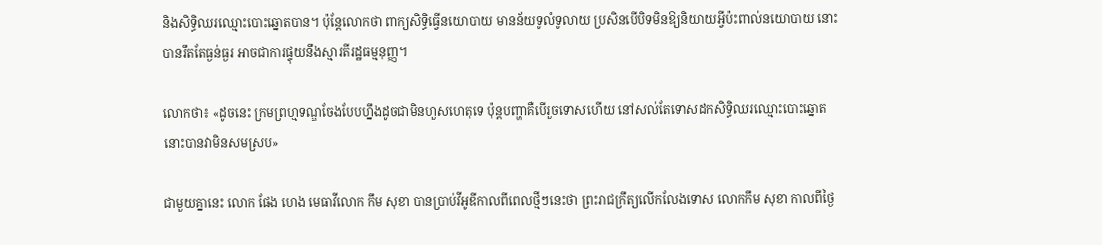និងសិទ្ធិឈរឈ្មោះបោះឆ្នោតបាន។ ប៉ុន្តែលោកថា ពាក្យសិទ្ធិធ្វើនយោបាយ មានន័យទូលំទូលាយ ប្រសិនបើបិទមិនឱ្យនិយាយអ្វីប៉ះពាល់នយោបាយ នោះបានរឹតតែធ្ងន់ធ្ងរ អាចជាការផ្ទុយនឹងស្មារតីរដ្ឋធម្មនុញ្ញ។

លោកថា៖ «ដូចនេះ ក្រមព្រហ្មទណ្ឌចែងបែបហ្នឹងដូចជាមិនហួសហេតុទេ ប៉ុន្តបញ្ហាគឺបើរួចទោសហើយ នៅសល់តែទោសដកសិទ្ធិឈរឈ្មោះបោះឆ្នោត នោះបានវាមិនសមស្រប»

ជាមួយគ្នានេះ លោក ផែង ហេង មេធាវីលោក កឹម សុខា បានប្រាប់វីអូឌីកាលពីពេលថ្មីៗនេះថា ព្រះរាជក្រឹត្យលើកលែងទោស លោកកឹម សុខា កាលពីថ្ងៃ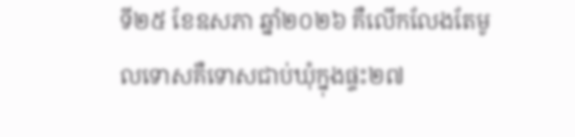ទី២៥ ខែឧសភា ឆ្នាំ២០២៦ គឺលើកលែងតែមូលទោសគឺទោសជាប់ឃុំក្នុងផ្ទះ២៧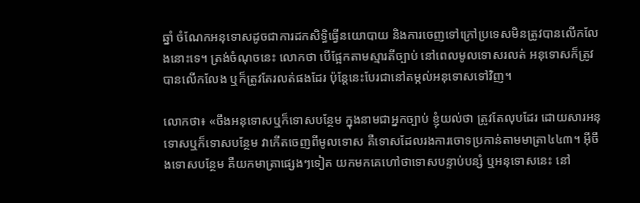ឆ្នាំ ចំណែកអនុទោសដូចជាការដកសិទ្ធិធ្វើនយោបាយ និងការចេញទៅក្រៅប្រទេសមិនត្រូវបានលើកលែងនោះទេ។ ត្រង់ចំណុចនេះ លោកថា បើផ្អែកតាមស្មារតីច្បាប់ នៅពេលមូលទោសរលត់ អនុទោសក៏ត្រូវបានលើកលែង ឬក៏ត្រូវតែរលត់ផងដែរ ប៉ុន្តែនេះបែរជានៅតម្កល់អនុទោសទៅវិញ។

លោកថា៖ «ចឹងអនុទោសឬក៏ទោសបន្ថែម ក្នុងនាមជាអ្នកច្បាប់ ខ្ញុំយល់ថា ត្រូវតែលុបដែរ ដោយសារអនុទោសឬក៏ទោសបន្ថែម វាកើតចេញពីមូលទោស គឺទោសដែលរងការចោទប្រកាន់តាមមាត្រា៤៤៣។ អ៊ីចឹងទោសបន្ថែម គឺយកមាត្រាផ្សេងៗទៀត យកមកគេហៅថាទោសបន្ទាប់បន្សំ ឬអនុទោសនេះ នៅ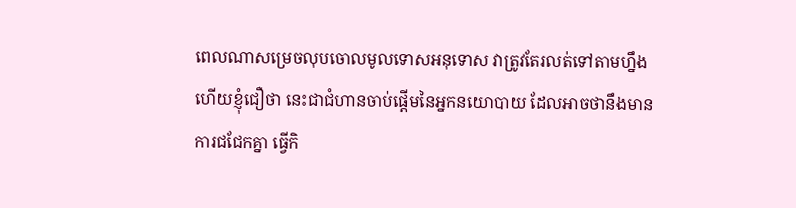ពេលណាសម្រេចលុបចោលមូលទោសអនុទោស វាត្រូវតែរលត់ទៅតាមហ្នឹង ហើយខ្ញុំជឿថា នេះជាជំហានចាប់ផ្តើមនៃអ្នកនយោបាយ ដែលអាចថានឹងមានការជជែកគ្នា ធ្វើកិ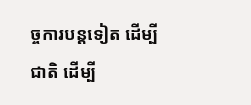ច្ចការបន្តទៀត ដើម្បីជាតិ ដើម្បី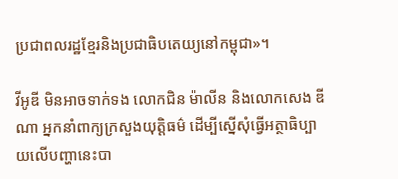ប្រជាពលរដ្ឋខ្មែរនិងប្រជាធិបតេយ្យនៅកម្ពុជា»។

វីអូឌី មិនអាចទាក់ទង លោកជិន ម៉ាលីន និងលោកសេង ឌីណា អ្នកនាំពាក្យក្រសួងយុត្តិធម៌ ដើម្បីស្នើសុំធ្វើអត្ថាធិប្បាយលើបញ្ហានេះបា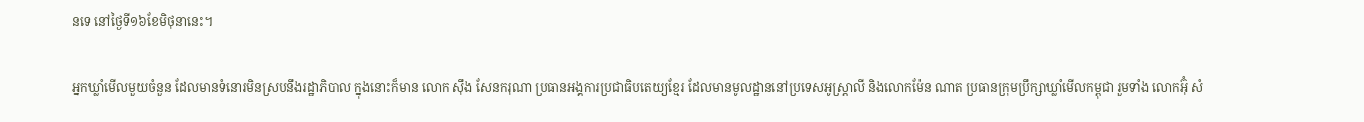នទេ នៅថ្ងៃទី១៦ខែមិថុនានេះ។

អ្នកឃ្លាំមើលមួយចំនួន ដែលមានទំនោរមិនស្របនឹងរដ្ឋាភិបាល ក្នុងនោះក៏មាន លោក ស៊ឹង សែនករុណា ប្រធានអង្គការប្រជាធិបតេយ្យខ្មែរ ដែលមានមូលដ្ឋាននៅប្រទេសអូស្ត្រាលី និងលោកម៉ែន ណាត ប្រធានក្រុមប្រឹក្សាឃ្លាំមើលកម្ពុជា រួមទាំង លោកអ៊ុំ សំ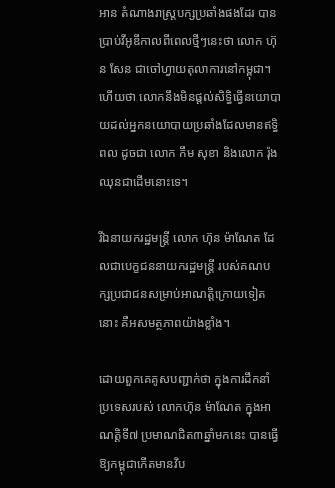អាន តំណាងរាស្ត្របក្សប្រឆាំងផងដែរ បានប្រាប់វីអូឌីកាលពីពេលថ្មីៗនេះថា លោក ហ៊ុន សែន ជាចៅហ្វាយតុលាការនៅកម្ពុជា។ ហើយថា លោកនឹងមិនផ្តល់សិទ្ធិធ្វើនយោបាយដល់អ្នកនយោបាយប្រឆាំងដែលមានឥទ្ធិពល ដូចជា លោក កឹម សុខា និងលោក រ៉ុង ឈុនជាដើមនោះទេ។

រីឯនាយករដ្ឋមន្ត្រី លោក ហ៊ុន ម៉ាណែត ដែលជាបេក្ខជននាយករដ្ឋមន្ត្រី របស់គណបក្សប្រជាជនសម្រាប់អាណត្តិក្រោយទៀតនោះ គឺអសមត្ថភាពយ៉ាងខ្លាំង។

ដោយពួកគេគូសបញ្ជាក់ថា ក្នុងការដឹកនាំប្រទេសរបស់ លោកហ៊ុន ម៉ាណែត ក្នុងអាណត្តិទី៧ ប្រមាណជិត៣ឆ្នាំមកនេះ បានធ្វើឱ្យកម្ពុជាកើតមានវិប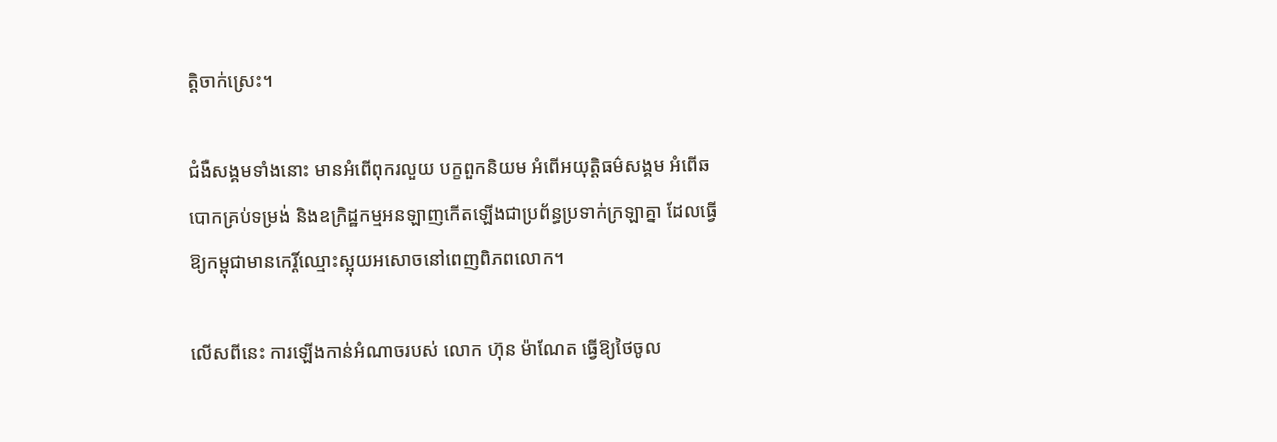ត្តិចាក់ស្រេះ។

ជំងឺសង្គមទាំងនោះ មានអំពើពុករលួយ បក្ខពួកនិយម អំពើអយុត្តិធម៌សង្គម អំពើឆបោកគ្រប់ទម្រង់ និងឧក្រិដ្ឋកម្មអនឡាញកើតឡើងជាប្រព័ន្ធប្រទាក់ក្រឡាគ្នា ដែលធ្វើឱ្យកម្ពុជាមានកេរ្តិ៍ឈ្មោះស្អុយអសោចនៅពេញពិភពលោក។

លើសពីនេះ ការឡើងកាន់អំណាចរបស់ លោក ហ៊ុន ម៉ាណែត ធ្វើឱ្យថៃចូល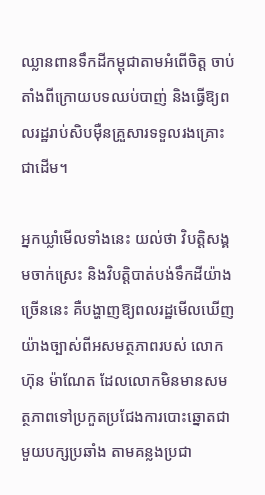ឈ្លានពានទឹកដីកម្ពុជាតាមអំពើចិត្ត ចាប់តាំងពីក្រោយបទឈប់បាញ់ និងធ្វើឱ្យពលរដ្ឋរាប់សិបម៉ឺនគ្រួសារទទួលរងគ្រោះជាដើម។

អ្នកឃ្លាំមើលទាំងនេះ យល់ថា វិបត្តិសង្គមចាក់ស្រេះ និងវិបត្តិបាត់បង់ទឹកដីយ៉ាងច្រើននេះ គឺបង្ហាញឱ្យពលរដ្ឋមើលឃើញយ៉ាងច្បាស់ពីអសមត្ថភាពរបស់ លោក ហ៊ុន ម៉ាណែត ដែលលោកមិនមានសមត្ថភាពទៅប្រកួតប្រជែងការបោះឆ្នោតជាមួយបក្សប្រឆាំង តាមគន្លងប្រជា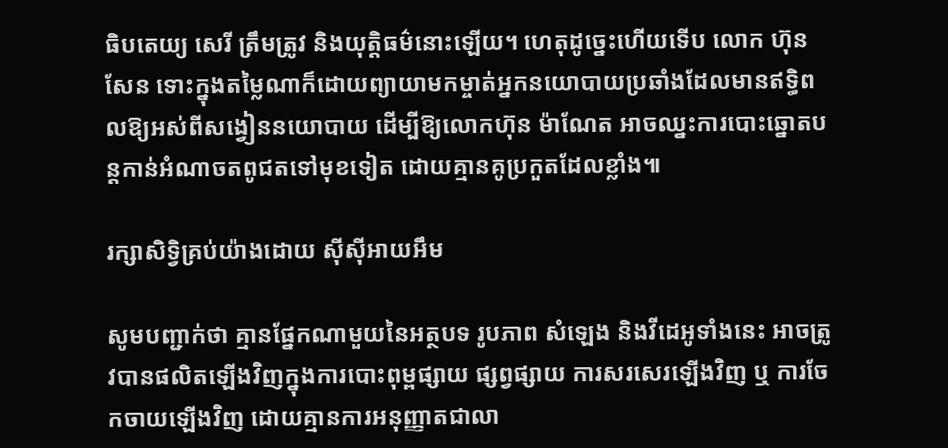ធិបតេយ្យ សេរី ត្រឹមត្រូវ និងយុត្តិធម៌នោះឡើយ។ ហេតុដូច្នេះហើយទើប លោក ហ៊ុន សែន ទោះក្នុងតម្លៃណាក៏ដោយព្យាយាមកម្ចាត់អ្នកនយោបាយប្រឆាំងដែលមានឥទ្ធិពលឱ្យអស់ពីសង្វៀននយោបាយ ដើម្បីឱ្យលោកហ៊ុន ម៉ាណែត អាចឈ្នះការបោះឆ្នោតបន្តកាន់អំណាចតពូជតទៅមុខទៀត ដោយគ្មានគូប្រកួតដែលខ្លាំង៕

រក្សាសិទ្វិគ្រប់យ៉ាងដោយ ស៊ីស៊ីអាយអឹម

សូមបញ្ជាក់ថា គ្មានផ្នែកណាមួយនៃអត្ថបទ រូបភាព សំឡេង និងវីដេអូទាំងនេះ អាចត្រូវបានផលិតឡើងវិញក្នុងការបោះពុម្ពផ្សាយ ផ្សព្វផ្សាយ ការសរសេរឡើងវិញ ឬ ការចែកចាយឡើងវិញ ដោយគ្មានការអនុញ្ញាតជាលា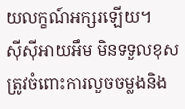យលក្ខណ៍អក្សរឡើយ។
ស៊ីស៊ីអាយអឹម មិនទទួលខុសត្រូវចំពោះការលួចចម្លងនិង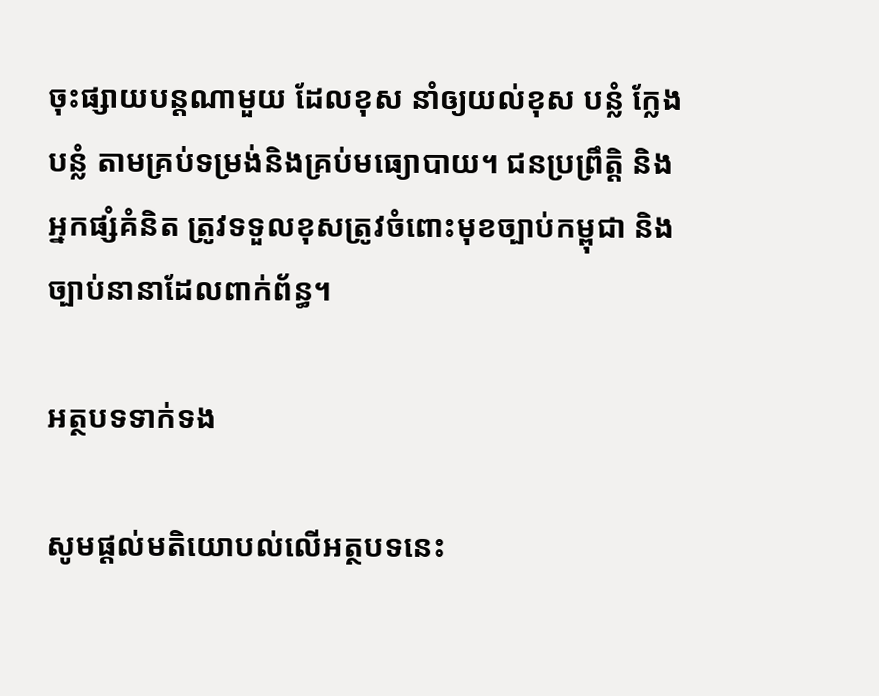ចុះផ្សាយបន្តណាមួយ ដែលខុស នាំឲ្យយល់ខុស បន្លំ ក្លែងបន្លំ តាមគ្រប់ទម្រង់និងគ្រប់មធ្យោបាយ។ ជនប្រព្រឹត្តិ និងអ្នកផ្សំគំនិត ត្រូវទទួលខុសត្រូវចំពោះមុខច្បាប់កម្ពុជា និងច្បាប់នានាដែលពាក់ព័ន្ធ។

អត្ថបទទាក់ទង

សូមផ្ដល់មតិយោបល់លើអត្ថបទនេះ